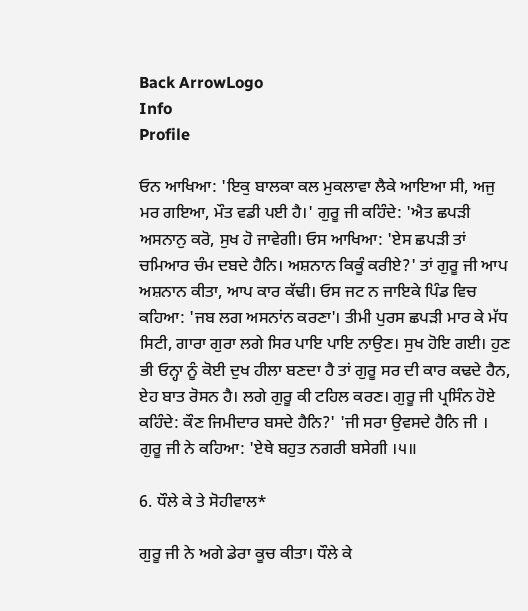Back ArrowLogo
Info
Profile

ਓਨ ਆਖਿਆ: 'ਇਕੁ ਬਾਲਕਾ ਕਲ ਮੁਕਲਾਵਾ ਲੈਕੇ ਆਇਆ ਸੀ, ਅਜੁ ਮਰ ਗਇਆ, ਮੌਤ ਵਡੀ ਪਈ ਹੈ।' ਗੁਰੂ ਜੀ ਕਹਿੰਦੇ: 'ਐਤ ਛਪੜੀ ਅਸਨਾਨੁ ਕਰੋ, ਸੁਖ ਹੋ ਜਾਵੇਗੀ। ਓਸ ਆਖਿਆ: 'ਏਸ ਛਪੜੀ ਤਾਂ ਚਮਿਆਰ ਚੰਮ ਦਬਦੇ ਹੈਨਿ। ਅਸ਼ਨਾਨ ਕਿਕੂੰ ਕਰੀਏ?' ਤਾਂ ਗੁਰੂ ਜੀ ਆਪ ਅਸ਼ਨਾਨ ਕੀਤਾ, ਆਪ ਕਾਰ ਕੱਢੀ। ਓਸ ਜਟ ਨ ਜਾਇਕੇ ਪਿੰਡ ਵਿਚ ਕਹਿਆ: 'ਜਬ ਲਗ ਅਸਨਾਂਨ ਕਰਣਾ'। ਤੀਮੀ ਪੁਰਸ ਛਪੜੀ ਮਾਰ ਕੇ ਮੱਧ ਸਿਟੀ, ਗਾਰਾ ਗੁਰਾ ਲਗੇ ਸਿਰ ਪਾਇ ਪਾਇ ਨਾਉਣ। ਸੁਖ ਹੋਇ ਗਈ। ਹੁਣ ਭੀ ਓਨ੍ਹਾ ਨੂੰ ਕੋਈ ਦੁਖ ਹੀਲਾ ਬਣਦਾ ਹੈ ਤਾਂ ਗੁਰੂ ਸਰ ਦੀ ਕਾਰ ਕਢਦੇ ਹੈਨ, ਏਹ ਬਾਤ ਰੋਸਨ ਹੈ। ਲਗੇ ਗੁਰੂ ਕੀ ਟਹਿਲ ਕਰਣ। ਗੁਰੂ ਜੀ ਪ੍ਰਸਿੰਨ ਹੋਏ ਕਹਿੰਦੇ: ਕੌਣ ਜਿਮੀਦਾਰ ਬਸਦੇ ਹੈਨਿ?' 'ਜੀ ਸਰਾ ਉਵਸਦੇ ਹੈਨਿ ਜੀ । ਗੁਰੂ ਜੀ ਨੇ ਕਹਿਆ: 'ਏਥੇ ਬਹੁਤ ਨਗਰੀ ਬਸੇਗੀ ।੫॥

6. ਧੌਲੇ ਕੇ ਤੇ ਸੋਹੀਵਾਲ*

ਗੁਰੂ ਜੀ ਨੇ ਅਗੇ ਡੇਰਾ ਕੂਚ ਕੀਤਾ। ਧੌਲੇ ਕੇ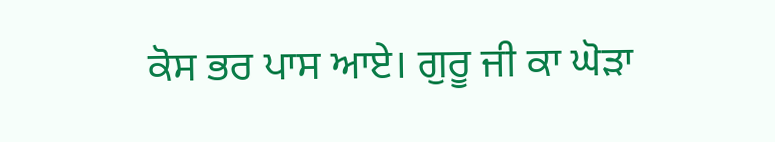ਕੋਸ ਭਰ ਪਾਸ ਆਏ। ਗੁਰੂ ਜੀ ਕਾ ਘੋੜਾ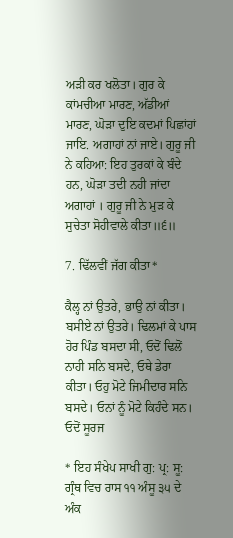ਅੜੀ ਕਰ ਖਲੋਤਾ। ਗੁਰ ਕੇ ਕਾਂਮਚੀਆ ਮਾਰਣ, ਅੱਡੀਆਂ ਮਾਰਣ, ਘੋੜਾ ਦੁਇ ਕਦਮਾਂ ਪਿਛਾਂਹਾਂ ਜਾਇ. ਅਗਾਹਾਂ ਨਾਂ ਜਾਏ। ਗੁਰੂ ਜੀ ਨੇ ਕਹਿਆ: ਇਹ ਤੁਰਕਾਂ ਕੇ ਬੰਦੇ ਹਨ, ਘੋੜਾ ਤਦੀ ਨਹੀ ਜਾਂਦਾ ਅਗਾਹਾਂ । ਗੁਰੂ ਜੀ ਨੇ ਮੁੜ ਕੇ ਸੁਚੇਤਾ ਸੋਹੀਵਾਲੇ ਕੀਤਾ॥੬॥

7. ਢਿੱਲਵੀਂ ਜੱਗ ਕੀਤਾ*

ਕੈਲ੍ਹ ਨਾਂ ਉਤਰੇ, ਭਾਉ ਨਾਂ ਕੀਤਾ। ਬਸੀਏ ਨਾਂ ਉਤਰੇ। ਢਿਲਮਾਂ ਕੇ ਪਾਸ ਹੋਰ ਪਿੰਡ ਬਸਦਾ ਸੀ, ਓਦੋਂ ਢਿਲੋਂ ਨਾਹੀ ਸਨਿ ਬਸਦੇ, ਓਥੇ ਡੇਰਾ ਕੀਤਾ। ਓਹੁ ਮੋਟੇ ਜਿਮੀਦਾਰ ਸਨਿ ਬਸਦੇ। ਓਨਾਂ ਨੂੰ ਮੋਟੇ ਕਿਹੰਦੇ ਸਨ। ਓਦੋਂ ਸੂਰਜ

* ਇਹ ਸੰਖੇਪ ਸਾਖੀ ਗੁ: ਪ੍ਰ: ਸੂ: ਗ੍ਰੰਥ ਵਿਚ ਰਾਸ ੧੧ ਅੰਸੂ ੩੫ ਦੇ ਅੰਕ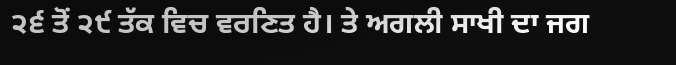੨੬ ਤੋਂ ੨੯ ਤੱਕ ਵਿਚ ਵਰਣਿਤ ਹੈ। ਤੇ ਅਗਲੀ ਸਾਖੀ ਦਾ ਜਗ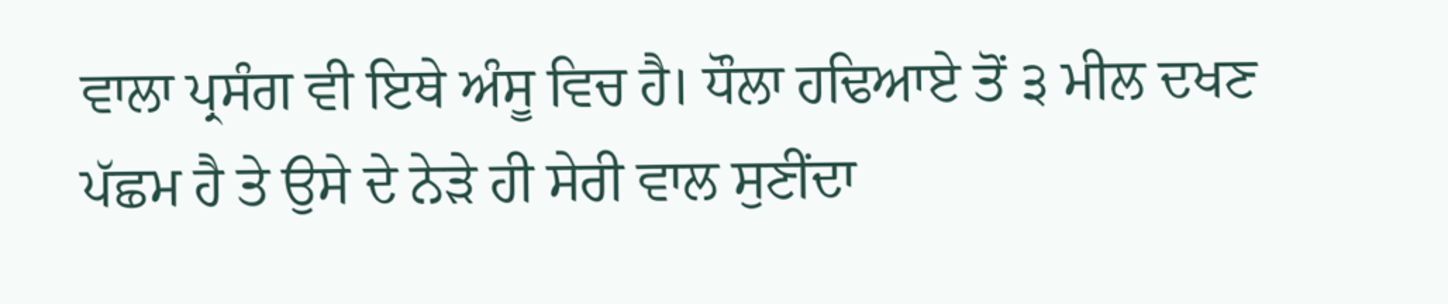ਵਾਲਾ ਪ੍ਰਸੰਗ ਵੀ ਇਥੇ ਅੰਸੂ ਵਿਚ ਹੈ। ਧੌਲਾ ਹਢਿਆਏ ਤੋਂ ੩ ਮੀਲ ਦਖਣ ਪੱਛਮ ਹੈ ਤੇ ਉਸੇ ਦੇ ਨੇੜੇ ਹੀ ਸੇਰੀ ਵਾਲ ਸੁਣੀਂਦਾ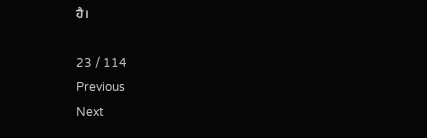ਹੈ।

23 / 114
Previous
Next